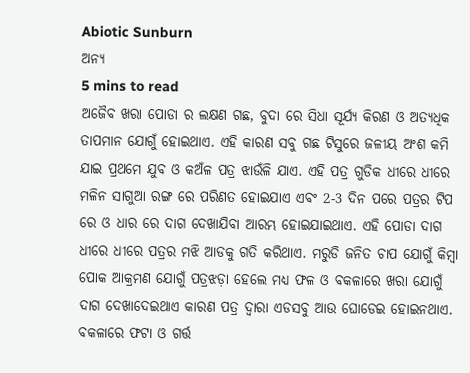Abiotic Sunburn
ଅନ୍ୟ
5 mins to read
ଅଜୈବ ଖରା ପୋଡା ର ଲକ୍ଷଣ ଗଛ, ବୁଦା ରେ ସିଧା ସୂର୍ଯ୍ୟ କିରଣ ଓ ଅତ୍ୟଧିକ ତାପମାନ ଯୋଗୁଁ ହୋଇଥାଏ. ଏହି କାରଣ ସବୁ ଗଛ ଟିସୁରେ ଜଳୀୟ ଅଂଶ କମି ଯାଇ ପ୍ରଥମେ ଯୁବ ଓ କଅଁଳ ପତ୍ର ଝାଉଁଳି ଯାଏ. ଏହି ପତ୍ର ଗୁଡିକ ଧୀରେ ଧୀରେ ମଳିନ ସାଗୁଆ ରଙ୍ଗ ରେ ପରିଣତ ହୋଇଯାଏ ଏବଂ 2-3 ଦିନ ପରେ ପତ୍ରର ଟିପ ରେ ଓ ଧାର ରେ ଦାଗ ଦେଖାଯିବା ଆରମ୍ଭ ହୋଇଯାଇଥାଏ. ଏହି ପୋଡା ଦାଗ ଧୀରେ ଧୀରେ ପତ୍ରର ମଝି ଆଡକୁ ଗତି କରିଥାଏ. ମରୁଡି ଜନିତ ଚାପ ଯୋଗୁଁ କିମ୍ବା ପୋକ ଆକ୍ରମଣ ଯୋଗୁଁ ପତ୍ରଝଡ଼ା ହେଲେ ମଧ୍ୟ ଫଳ ଓ ବକଳାରେ ଖରା ଯୋଗୁଁ ଦାଗ ଦେଖାଦେଇଥାଏ କାରଣ ପତ୍ର ଦ୍ୱାରା ଏଡସବୁ ଆଉ ଘୋଡେଇ ହୋଇନଥାଏ. ବକଳାରେ ଫଟା ଓ ଗର୍ତ୍ତ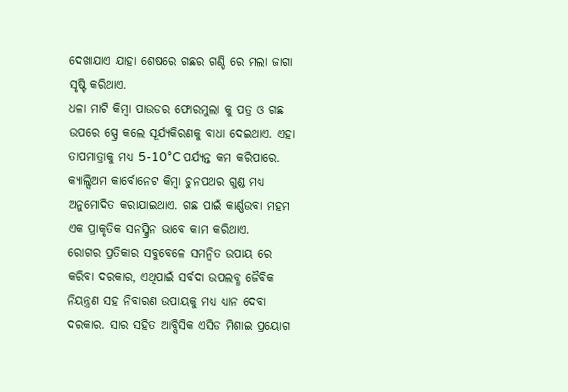ଦେଖାଯାଏ ଯାହା ଶେଷରେ ଗଛର ଗଣ୍ଡି ରେ ମଲା ଜାଗା ସୃଷ୍ଟି କରିଥାଏ.
ଧଳା ମାଟି କିମ୍ବା ପାଉଡର ଫୋରମୁଲା କୁ ପତ୍ର ଓ ଗଛ ଉପରେ ସ୍ପ୍ରେ କଲେ ସୂର୍ଯ୍ୟକିରଣକୁ ବାଧା ଦେଇଥାଏ. ଏହା ତାପମାତ୍ରାକୁ ମଧ୍ୟ 5-10°C ପର୍ଯ୍ୟନ୍ତ କମ କରିପାରେ. କ୍ୟାଲ୍ସିଅମ କାର୍ବୋନେଟ କିମ୍ବା ଚୁନପଥର ଗୁଣ୍ଡ ମଧ୍ୟ ଅନୁମୋଦିତ କରାଯାଇଥାଏ. ଗଛ ପାଇଁ କାର୍ଣ୍ଣଉବା ମହମ ଏକ ପ୍ରାକୃତିକ ସନସ୍କ୍ରିନ ଭାବେ କାମ କରିଥାଏ.
ରୋଗର ପ୍ରତିକାର ସବୁବେଳେ ସମନ୍ବିତ ଉପାୟ ରେ କରିବା ଦରକାର, ଏଥିପାଇଁ ସର୍ବଦା ଉପଲବ୍ଧ ଜୈବିକ ନିୟନ୍ତ୍ରଣ ସହ ନିବାରଣ ଉପାୟକୁ ମଧ୍ୟ ଧ୍ୟାନ ଦେବା ଦରକାର. ସାର ସହିତ ଆବ୍ସିସିକ ଏସିଡ ମିଶାଇ ପ୍ରୟୋଗ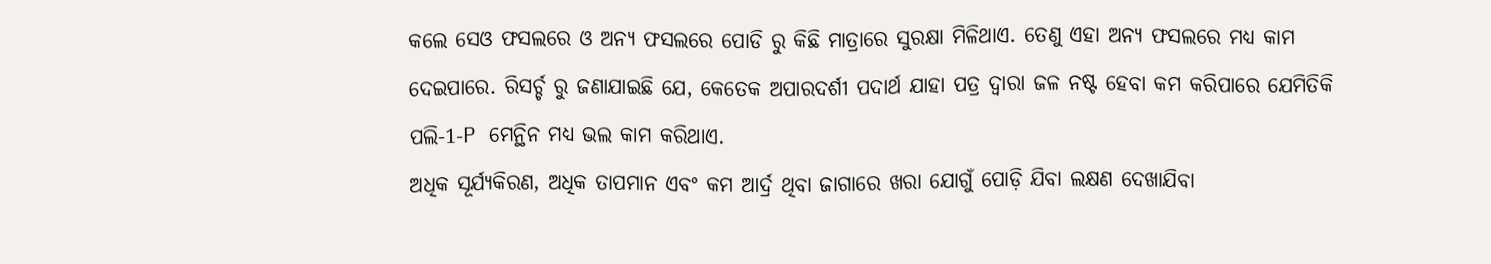କଲେ ସେଓ ଫସଲରେ ଓ ଅନ୍ୟ ଫସଲରେ ପୋଡି ରୁ କିଛି ମାତ୍ରାରେ ସୁରକ୍ଷା ମିଳିଥାଏ. ତେଣୁ ଏହା ଅନ୍ୟ ଫସଲରେ ମଧ୍ୟ କାମ ଦେଇପାରେ. ରିସର୍ଚ୍ଚ ରୁ ଜଣାଯାଇଛି ଯେ, କେତେକ ଅପାରଦର୍ଶୀ ପଦାର୍ଥ ଯାହା ପତ୍ର ଦ୍ୱାରା ଜଳ ନଷ୍ଟ ହେବା କମ କରିପାରେ ଯେମିତିକି ପଲି-1-P ମେନ୍ଥିନ ମଧ୍ୟ ଭଲ କାମ କରିଥାଏ.
ଅଧିକ ସୂର୍ଯ୍ୟକିରଣ, ଅଧିକ ତାପମାନ ଏବଂ କମ ଆର୍ଦ୍ର ଥିବା ଜାଗାରେ ଖରା ଯୋଗୁଁ ପୋଡ଼ି ଯିବା ଲକ୍ଷଣ ଦେଖାଯିବା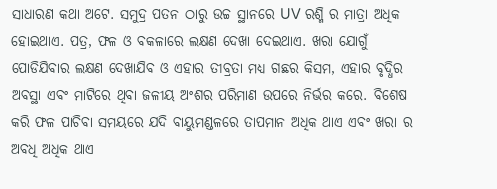ସାଧାରଣ କଥା ଅଟେ. ସମୁଦ୍ର ପତନ ଠାରୁ ଉଚ୍ଚ ସ୍ଥାନରେ UV ରଶ୍ମି ର ମାତ୍ରା ଅଧିକ ହୋଇଥାଏ. ପତ୍ର, ଫଳ ଓ ବକଳାରେ ଲକ୍ଷଣ ଦେଖା ଦେଇଥାଏ. ଖରା ଯୋଗୁଁ ପୋଡିଯିବାର ଲକ୍ଷଣ ଦେଖାଯିବ ଓ ଏହାର ତୀବ୍ରତା ମଧ୍ୟ ଗଛର କିସମ, ଏହାର ବୃଦ୍ଧିର ଅବସ୍ଥା ଏବଂ ମାଟିରେ ଥିବା ଜଳୀୟ ଅଂଶର ପରିମାଣ ଉପରେ ନିର୍ଭର କରେ. ବିଶେଷ କରି ଫଳ ପାଚିବା ସମୟରେ ଯଦି ବାୟୁମଣ୍ଡଳରେ ତାପମାନ ଅଧିକ ଥାଏ ଏବଂ ଖରା ର ଅବଧି ଅଧିକ ଥାଏ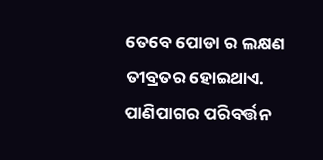ତେବେ ପୋଡା ର ଲକ୍ଷଣ ତୀବ୍ରତର ହୋଇଥାଏ. ପାଣିପାଗର ପରିବର୍ତ୍ତନ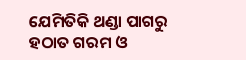ଯେମିତିକି ଥଣ୍ଡା ପାଗରୁ ହଠାତ ଗରମ ଓ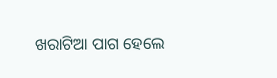ଖରାଟିଆ ପାଗ ହେଲେ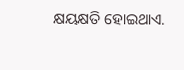କ୍ଷୟକ୍ଷତି ହୋଇଥାଏ.